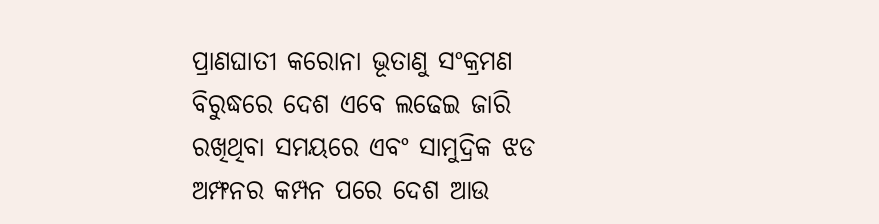ପ୍ରାଣଘାତୀ କରୋନା ଭୂତାଣୁ ସଂକ୍ରମଣ ବିରୁଦ୍ଧରେ ଦେଶ ଏବେ ଲଢେଇ ଜାରି ରଖିଥିବା ସମୟରେ ଏବଂ ସାମୁଦ୍ରିକ ଝଡ ଅମ୍ଫନର କମ୍ପନ ପରେ ଦେଶ ଆଉ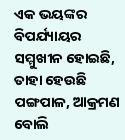ଏକ ଭୟଙ୍କର ବିପର୍ଯ୍ୟାୟର ସମ୍ମୁଖୀନ ହୋଇଛି, ତାହା ହେଉଛି ପଙ୍ଗପାଳ, ଆକ୍ରମଣ ବୋଲି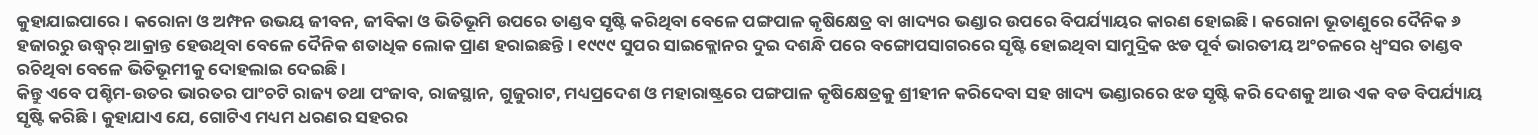କୁହାଯାଇପାରେ । କରୋନା ଓ ଅମ୍ଫନ ଉଭୟ ଜୀବନ, ଜୀବିକା ଓ ଭିତିଭୂମି ଉପରେ ତାଣ୍ଡବ ସୃଷ୍ଟି କରିଥିବା ବେଳେ ପଙ୍ଗପାଳ କୃଷିକ୍ଷେତ୍ର ବା ଖାଦ୍ୟର ଭଣ୍ଡାର ଉପରେ ବିପର୍ଯ୍ୟାୟର କାରଣ ହୋଇଛି । କରୋନା ଭୂତାଣୁରେ ଦୈନିକ ୬ ହଜାରରୁ ଉଦ୍ଧ୍ୱର୍ ଆକ୍ରାନ୍ତ ହେଉଥିବା ବେଳେ ଦୈନିକ ଶତାଧିକ ଲୋକ ପ୍ରାଣ ହରାଇଛନ୍ତି । ୧୯୯୯ ସୁପର ସାଇକ୍ଲୋନର ଦୁଇ ଦଶନ୍ଧି ପରେ ବଙ୍ଗୋପସାଗରରେ ସୃଷ୍ଟି ହୋଇଥିବା ସାମୁଦ୍ରିକ ଝଡ ପୂର୍ବ ଭାରତୀୟ ଅଂଚଳରେ ଧ୍ୱଂସର ତାଣ୍ଡବ ରଚିଥିବା ବେଳେ ଭିତିଭୂମୀକୁ ଦୋହଲାଇ ଦେଇଛି ।
କିନ୍ତୁ ଏବେ ପଶ୍ଚିମ-ଉତର ଭାରତର ପାଂଚଟି ରାଜ୍ୟ ତଥା ପଂଜାବ, ରାଜସ୍ଥାନ, ଗୁଜୁରାଟ, ମଧ୍ୟପ୍ରଦେଶ ଓ ମହାରାଷ୍ଟ୍ରରେ ପଙ୍ଗପାଳ କୃଷିକ୍ଷେତ୍ରକୁ ଶ୍ରୀହୀନ କରିଦେବା ସହ ଖାଦ୍ୟ ଭଣ୍ଡାରରେ ଝଡ ସୃଷ୍ଟି କରି ଦେଶକୁ ଆଉ ଏକ ବଡ ବିପର୍ଯ୍ୟାୟ ସୃଷ୍ଟି କରିଛି । କୁହାଯାଏ ଯେ, ଗୋଟିଏ ମଧ୍ୟମ ଧରଣର ସହରର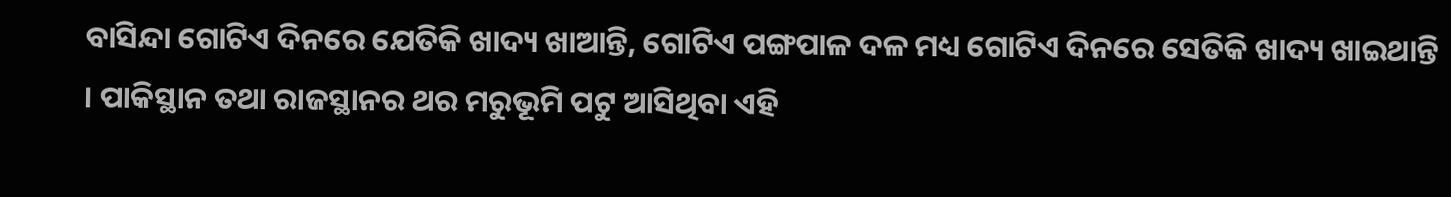ବାସିନ୍ଦା ଗୋଟିଏ ଦିନରେ ଯେତିକି ଖାଦ୍ୟ ଖାଆନ୍ତି, ଗୋଟିଏ ପଙ୍ଗପାଳ ଦଳ ମଧ୍ୟ ଗୋଟିଏ ଦିନରେ ସେତିକି ଖାଦ୍ୟ ଖାଇଥାନ୍ତି । ପାକିସ୍ଥାନ ତଥା ରାଜସ୍ଥାନର ଥର ମରୁଭୂମି ପଟୁ ଆସିଥିବା ଏହି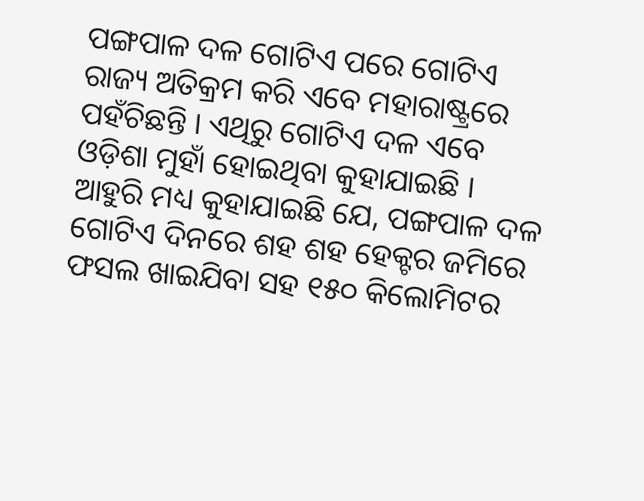ପଙ୍ଗପାଳ ଦଳ ଗୋଟିଏ ପରେ ଗୋଟିଏ ରାଜ୍ୟ ଅତିକ୍ରମ କରି ଏବେ ମହାରାଷ୍ଟ୍ରରେ ପହଁଚିଛନ୍ତି । ଏଥିରୁ ଗୋଟିଏ ଦଳ ଏବେ ଓଡ଼ିଶା ମୁହାଁ ହୋଇଥିବା କୁହାଯାଇଛି ।
ଆହୁରି ମଧ୍ୟ କୁହାଯାଇଛି ଯେ, ପଙ୍ଗପାଳ ଦଳ ଗୋଟିଏ ଦିନରେ ଶହ ଶହ ହେକ୍ଟର ଜମିରେ ଫସଲ ଖାଇଯିବା ସହ ୧୫୦ କିଲୋମିଟର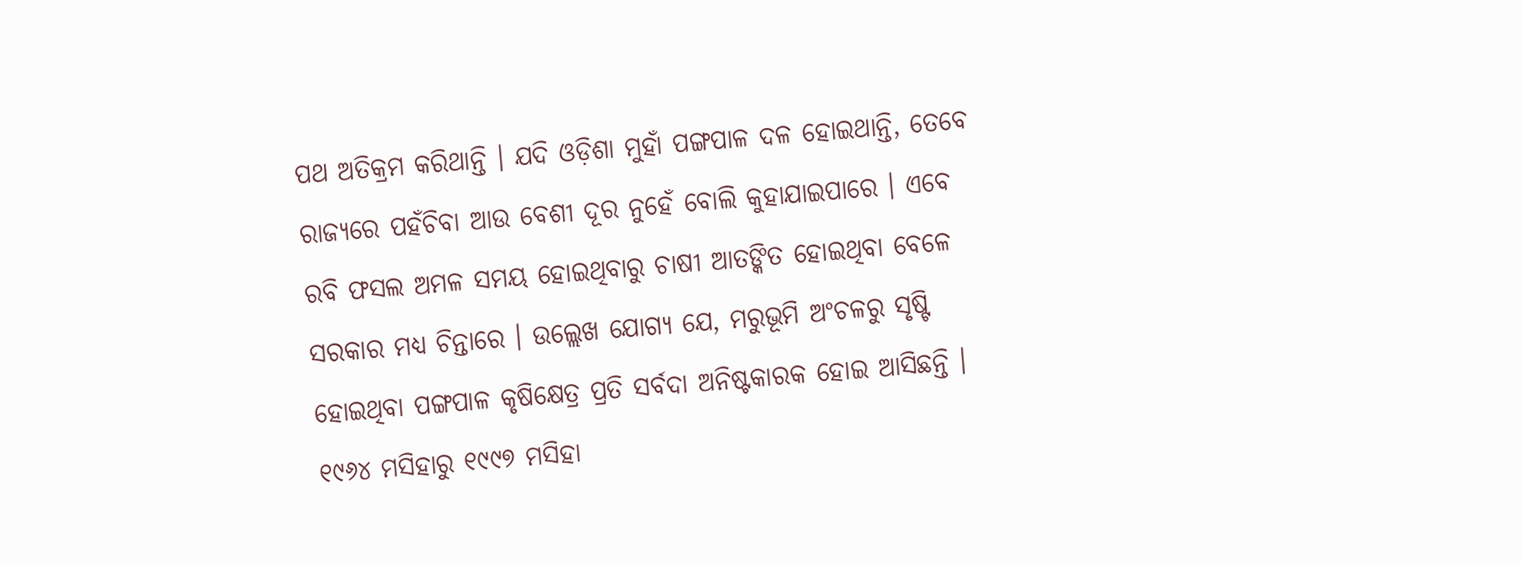ପଥ ଅତିକ୍ରମ କରିଥାନ୍ତି । ଯଦି ଓଡ଼ିଶା ମୁହାଁ ପଙ୍ଗପାଳ ଦଳ ହୋଇଥାନ୍ତି, ତେବେ ରାଜ୍ୟରେ ପହଁଚିବା ଆଉ ବେଶୀ ଦୂର ନୁହେଁ ବୋଲି କୁହାଯାଇପାରେ । ଏବେ ରବି ଫସଲ ଅମଳ ସମୟ ହୋଇଥିବାରୁ ଚାଷୀ ଆତଙ୍କିତ ହୋଇଥିବା ବେଳେ ସରକାର ମଧ୍ୟ ଚିନ୍ତାରେ । ଉଲ୍ଲେଖ ଯୋଗ୍ୟ ଯେ, ମରୁଭୂମି ଅଂଚଳରୁ ସୃଷ୍ଟି ହୋଇଥିବା ପଙ୍ଗପାଳ କୃଷିକ୍ଷେତ୍ର ପ୍ରତି ସର୍ବଦା ଅନିଷ୍ଟକାରକ ହୋଇ ଆସିଛନ୍ତି । ୧୯୬୪ ମସିହାରୁ ୧୯୯୭ ମସିହା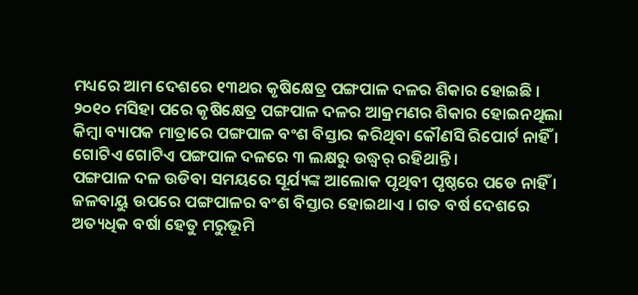ମଧ୍ୟରେ ଆମ ଦେଶରେ ୧୩ଥର କୃଷିକ୍ଷେତ୍ର ପଙ୍ଗପାଳ ଦଳର ଶିକାର ହୋଇଛି । ୨୦୧୦ ମସିହା ପରେ କୃଷିକ୍ଷେତ୍ର ପଙ୍ଗପାଳ ଦଳର ଆକ୍ରମଣର ଶିକାର ହୋଇନଥିଲା କିମ୍ବା ବ୍ୟାପକ ମାତ୍ରାରେ ପଙ୍ଗପାଳ ବଂଶ ବିସ୍ତାର କରିଥିବା କୌଣସି ରିପୋର୍ଟ ନାହିଁ । ଗୋଟିଏ ଗୋଟିଏ ପଙ୍ଗପାଳ ଦଳରେ ୩ ଲକ୍ଷରୁ ଉଦ୍ଧ୍ୱର୍ ରହିଥାନ୍ତି ।
ପଙ୍ଗପାଳ ଦଳ ଉଡିବା ସମୟରେ ସୂର୍ଯ୍ୟଙ୍କ ଆଲୋକ ପୃଥିବୀ ପୃଷ୍ଠରେ ପଡେ ନାହିଁ । ଜଳବାୟୁ ଉପରେ ପଙ୍ଗପାଳର ବଂଶ ବିସ୍ତାର ହୋଇଥାଏ । ଗତ ବର୍ଷ ଦେଶରେ ଅତ୍ୟଧିକ ବର୍ଷା ହେତୁ ମରୁଭୂମି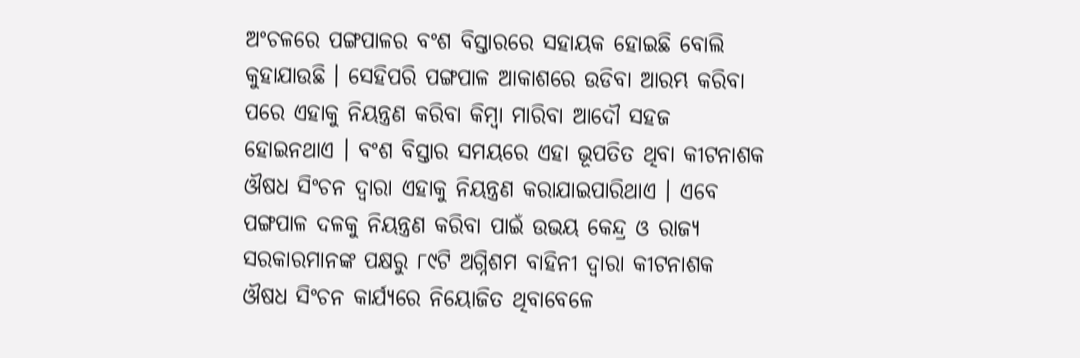ଅଂଚଳରେ ପଙ୍ଗପାଳର ବଂଶ ବିସ୍ତାରରେ ସହାୟକ ହୋଇଛି ବୋଲି କୁହାଯାଉଛି । ସେହିପରି ପଙ୍ଗପାଳ ଆକାଶରେ ଉଡିବା ଆରମ୍ଭ କରିବା ପରେ ଏହାକୁ ନିୟନ୍ତ୍ରଣ କରିବା କିମ୍ବା ମାରିବା ଆଦୌ ସହଜ ହୋଇନଥାଏ । ବଂଶ ବିସ୍ତାର ସମୟରେ ଏହା ଭୂପତିତ ଥିବା କୀଟନାଶକ ଔଷଧ ସିଂଚନ ଦ୍ୱାରା ଏହାକୁ ନିୟନ୍ତ୍ରଣ କରାଯାଇପାରିଥାଏ । ଏବେ ପଙ୍ଗପାଳ ଦଳକୁ ନିୟନ୍ତ୍ରଣ କରିବା ପାଇଁ ଉଭୟ କେନ୍ଦ୍ର ଓ ରାଜ୍ୟ ସରକାରମାନଙ୍କ ପକ୍ଷରୁ ୮୯ଟି ଅଗ୍ନିଶମ ବାହିନୀ ଦ୍ୱାରା କୀଟନାଶକ ଔଷଧ ସିଂଚନ କାର୍ଯ୍ୟରେ ନିୟୋଜିତ ଥିବାବେଳେ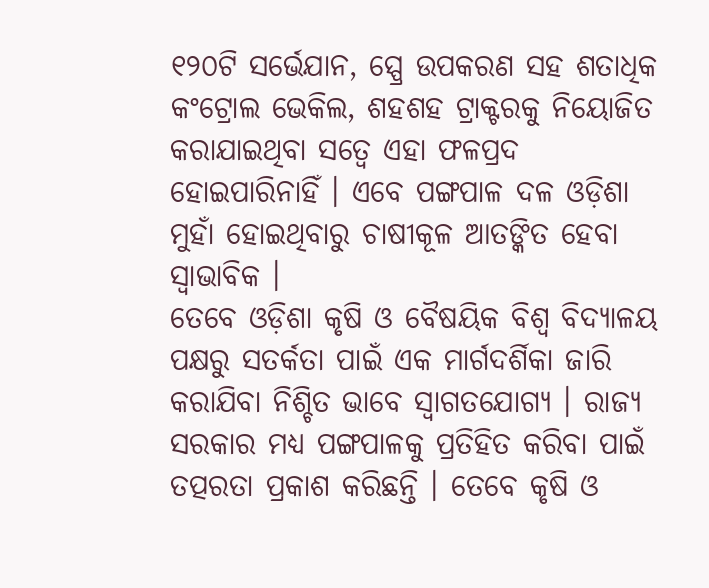୧୨୦ଟି ସର୍ଭେଯାନ, ସ୍ପ୍ରେ ଉପକରଣ ସହ ଶତାଧିକ କଂଟ୍ରୋଲ ଭେକିଲ, ଶହଶହ ଟ୍ରାକ୍ଟରକୁ ନିୟୋଜିତ କରାଯାଇଥିବା ସତ୍ୱେ ଏହା ଫଳପ୍ରଦ ହୋଇପାରିନାହିଁ । ଏବେ ପଙ୍ଗପାଳ ଦଳ ଓଡ଼ିଶା ମୁହାଁ ହୋଇଥିବାରୁ ଚାଷୀକୂଳ ଆତଙ୍କିତ ହେବା ସ୍ୱାଭାବିକ ।
ତେବେ ଓଡ଼ିଶା କୃଷି ଓ ବୈଷୟିକ ବିଶ୍ୱ ବିଦ୍ୟାଳୟ ପକ୍ଷରୁ ସତର୍କତା ପାଇଁ ଏକ ମାର୍ଗଦର୍ଶିକା ଜାରି କରାଯିବା ନିଶ୍ଚିତ ଭାବେ ସ୍ୱାଗତଯୋଗ୍ୟ । ରାଜ୍ୟ ସରକାର ମଧ୍ୟ ପଙ୍ଗପାଳକୁ ପ୍ରତିହିତ କରିବା ପାଇଁ ତତ୍ପରତା ପ୍ରକାଶ କରିଛନ୍ତି । ତେବେ କୃଷି ଓ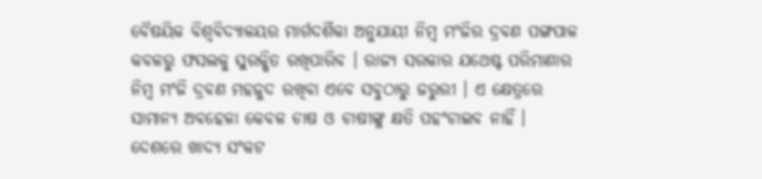ବୈଷୟିକ ବିଶ୍ୱବିଦ୍ୟାଳୟର ମାର୍ଗଦର୍ଶିକା ଅନୁଯାୟୀ ନିମ୍ବ ମଂଜିର ଦ୍ରବଣ ପଙ୍ଗପାଳ କବଳରୁ ଫସଲକୁ ସୁରକ୍ଷିତ ରଖିପାରିବ । ରାଜ୍ୟ ସରକାର ଯଥେଷ୍ଟ ପରିମାଣାର ନିମ୍ବ ମଂଜି ଦ୍ରବଣ ମହଜୁଦ ରଖିବା ଏବେ ସବୁଠାରୁ ଜରୁରୀ । ଏ କ୍ଷେତ୍ରରେ ସାମାନ୍ୟ ଅବହେଳା କେବଳ ଚାଷ ଓ ଚାଷୀଙ୍କୁ କ୍ଷତି ପହଂଚାଇବ ନାହିଁ । ଦେଶରେ ଖାଦ୍ୟ ସଂକଟ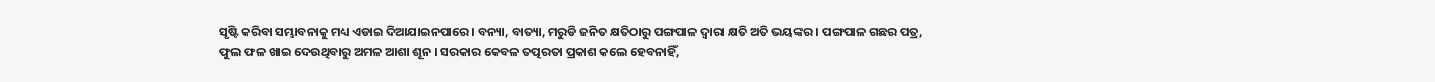ସୃଷ୍ଟି କରିବା ସମ୍ଭାବନାକୁ ମଧ୍ୟ ଏଡାଇ ଦିଆଯାଇନପାରେ । ବନ୍ୟା, ବାତ୍ୟା, ମରୁଡି ଜନିତ କ୍ଷତିଠାରୁ ପଙ୍ଗପାଳ ଦ୍ୱାରା କ୍ଷତି ଅତି ଭୟଙ୍କର । ପଙ୍ଗପାଳ ଗଛର ପତ୍ର, ଫୁଲ ଫଳ ଖାଇ ଦେଉଥିବାରୁ ଅମଳ ଆଶା ଶୂନ । ସରକାର କେବଳ ତତ୍ପରତା ପ୍ରକାଶ କଲେ ହେବନାହିଁ,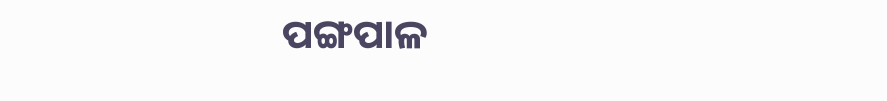ପଙ୍ଗପାଳ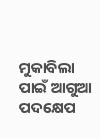ମୁକାବିଲା ପାଇଁ ଆଗୁଆ ପଦକ୍ଷେପ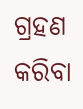ଗ୍ରହଣ କରିବା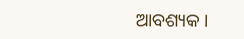ଆବଶ୍ୟକ ।